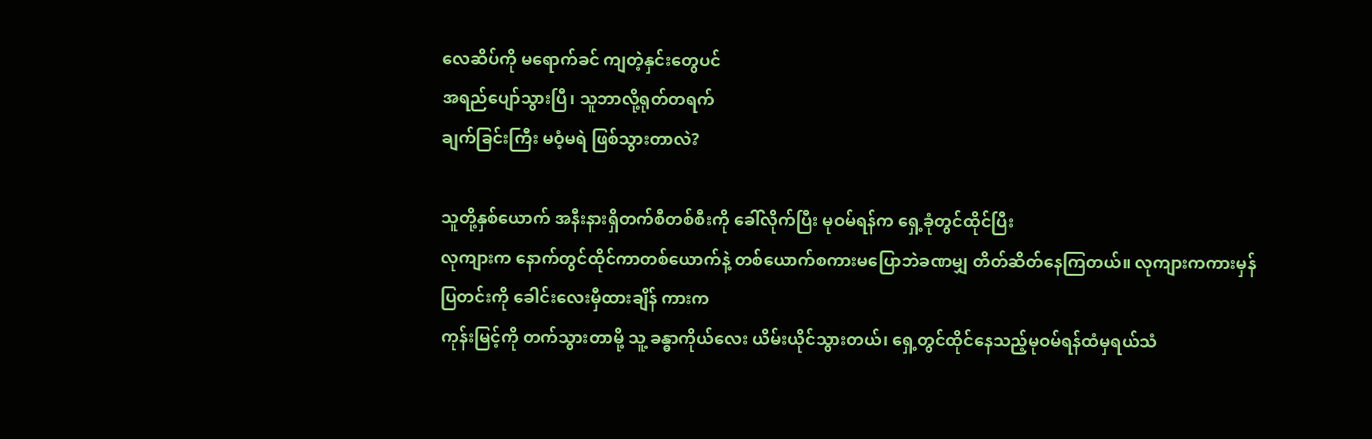လေဆိပ်ကို မရောက်ခင် ကျတဲ့နှင်းတွေပင်
အရည်ပျော်သွားပြီ၊ သူဘာလို့ရုတ်တရက်
ချက်ခြင်းကြီး မဝံ့မရဲ ဖြစ်သွားတာလဲ?

သူတို့နှစ်ယောက် အနီးနားရှိတက်စီတစ်စီးကို ခေါ်လိုက်ပြီး မုဝမ်ရန်က ရှေ့ခုံတွင်ထိုင်ပြီး
လုကျားက နောက်တွင်ထိုင်ကာတစ်ယောက်နဲ့ တစ်ယောက်စကားမပြောဘဲခဏမျှ တိတ်ဆိတ်နေကြတယ်။ လုကျားကကားမှန် ပြတင်းကို ခေါင်းလေးမှီထားချိန် ကားက
ကုန်းမြင့်ကို တက်သွားတာမို့ သူ့ ခန္ဓာကိုယ်လေး ယိမ်းယိုင်သွားတယ်၊ ရှေ့တွင်ထိုင်နေသည့်မုဝမ်ရန်ထံမှရယ်သံ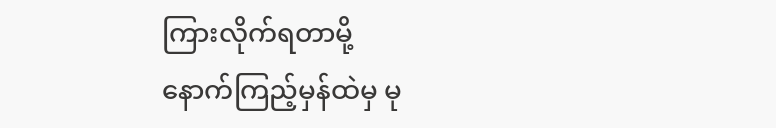ကြားလိုက်ရတာမို့
နောက်ကြည့်မှန်ထဲမှ မု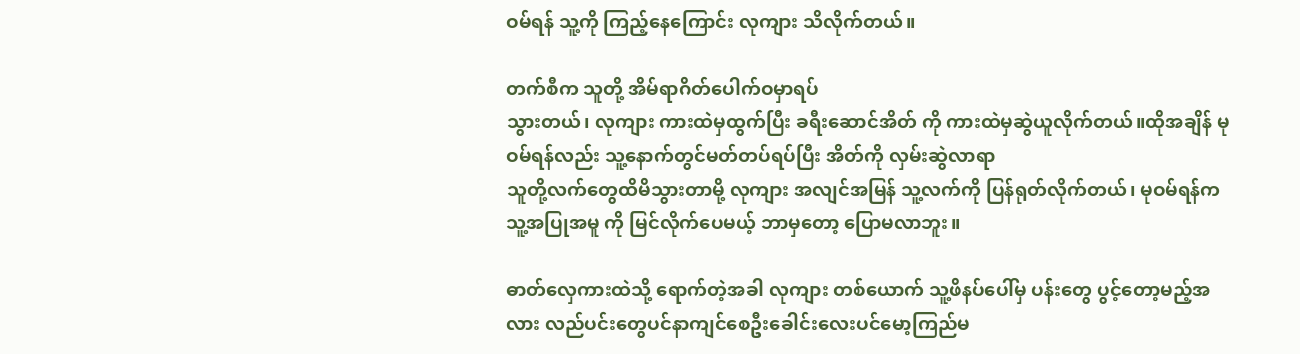ဝမ်ရန် သူ့ကို ကြည့်နေကြောင်း လုကျား သိလိုက်တယ်။

တက်စီက သူတို့ အိမ်ရာဂိတ်ပေါက်ဝမှာရပ်
သွားတယ်၊ လုကျား ကားထဲမှထွက်ပြီး ခရီးဆောင်အိတ် ကို ကားထဲမှဆွဲယူလိုက်တယ်။ထိုအချိန် မုဝမ်ရန်လည်း သူ့နောက်တွင်မတ်တပ်ရပ်ပြီး အိတ်ကို လှမ်းဆွဲလာရာ
သူတို့လက်တွေထိမိသွားတာမို့ လုကျား အလျင်အမြန် သူ့လက်ကို ပြန်ရုတ်လိုက်တယ်၊ မုဝမ်ရန်က သူ့အပြုအမူ ကို မြင်လိုက်ပေမယ့် ဘာမှတော့ ပြောမလာဘူး။

ဓာတ်လှေကားထဲသို့ ရောက်တဲ့အခါ လုကျား တစ်ယောက် သူ့ဖိနပ်ပေါ်မှ ပန်းတွေ ပွင့်တော့မည့်အလား လည်ပင်းတွေပင်နာကျင်စေဦးခေါင်းလေးပင်မော့ကြည်မ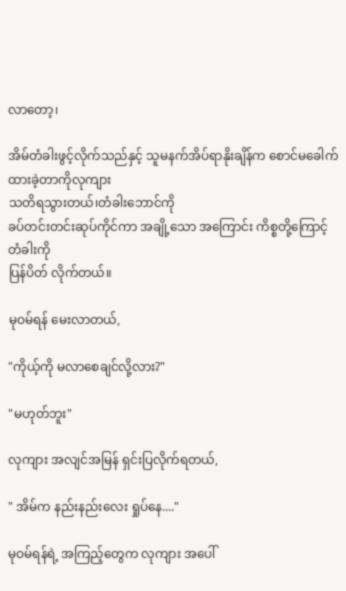လာတော့၊

အိမ်တံခါးဖွင့်လိုက်သည်နှင့် သူမနက်အိပ်ရာနိုးချိန်က စောင်မခေါက်ထားခဲ့တာကိုလုကျား
သတိရသွားတယ်၊တံခါးဘောင်ကို
ခပ်တင်းတင်းဆုပ်ကိုင်ကာ အချို့သော အကြောင်း ကိစ္စတို့ကြောင့် တံခါးကို
ပြန်ပိတ် လိုက်တယ်။

မုဝမ်ရန် မေးလာတယ်,

"ကိုယ့်ကို မလာစေချင်လို့လား?"

"မဟုတ်ဘူး"

လုကျား အလျင်အမြန် ရှင်းပြလိုက်ရတယ်,

" အိမ်က နည်းနည်းလေး ရှုပ်နေ...."

မုဝမ်ရန်ရဲ့ အကြည့်တွေက လုကျား အပေါ်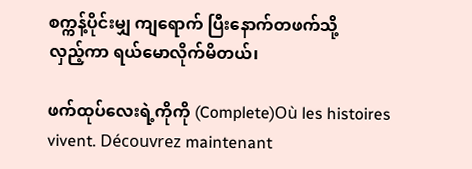စက္ကန့်ပိုင်းမျှ ကျရောက် ပြီးနောက်တဖက်သို့
လှည့်ကာ ရယ်မောလိုက်မိတယ်၊

ဖက်ထုပ်လေးရဲ့ကိုကို (Complete)Où les histoires vivent. Découvrez maintenant